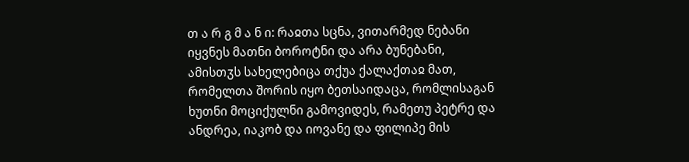თ ა რ გ მ ა ნ ი: რაჲთა სცნა, ვითარმედ ნებანი იყვნეს მათნი ბოროტნი და არა ბუნებანი, ამისთჳს სახელებიცა თქუა ქალაქთაჲ მათ, რომელთა შორის იყო ბეთსაიდაცა, რომლისაგან ხუთნი მოციქულნი გამოვიდეს, რამეთუ პეტრე და ანდრეა, იაკობ და იოვანე და ფილიპე მის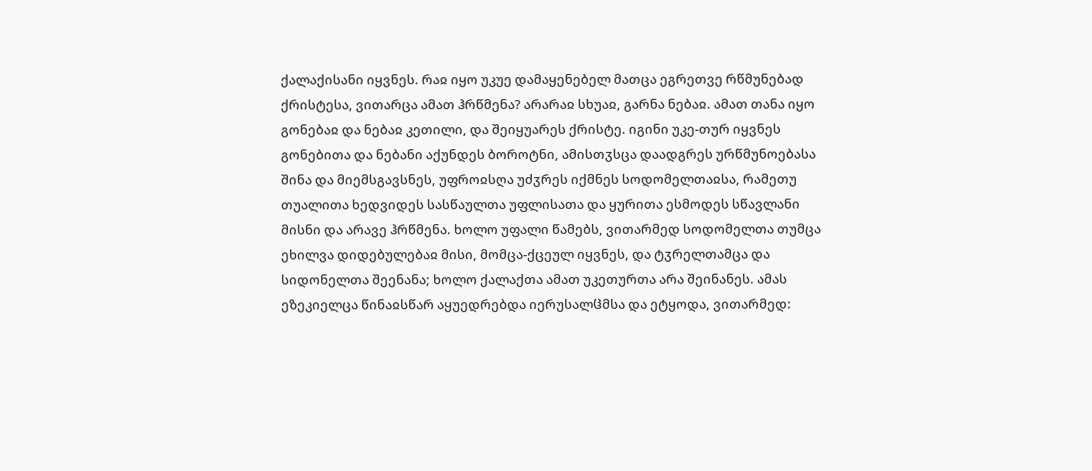ქალაქისანი იყვნეს. რაჲ იყო უკუე დამაყენებელ მათცა ეგრეთვე რწმუნებად ქრისტესა, ვითარცა ამათ ჰრწმენა? არარაჲ სხუაჲ, გარნა ნებაჲ. ამათ თანა იყო გონებაჲ და ნებაჲ კეთილი, და შეიყუარეს ქრისტე. იგინი უკე-თურ იყვნეს გონებითა და ნებანი აქუნდეს ბოროტნი, ამისთჳსცა დაადგრეს ურწმუნოებასა შინა და მიემსგავსნეს, უფროჲსღა უძჳრეს იქმნეს სოდომელთაჲსა, რამეთუ თუალითა ხედვიდეს სასწაულთა უფლისათა და ყურითა ესმოდეს სწავლანი მისნი და არავე ჰრწმენა. ხოლო უფალი წამებს, ვითარმედ სოდომელთა თუმცა ეხილვა დიდებულებაჲ მისი, მომცა-ქცეულ იყვნეს, და ტჳრელთამცა და სიდონელთა შეენანა; ხოლო ქალაქთა ამათ უკეთურთა არა შეინანეს. ამას ეზეკიელცა წინაჲსწარ აყუედრებდა იერუსალჱმსა და ეტყოდა, ვითარმედ: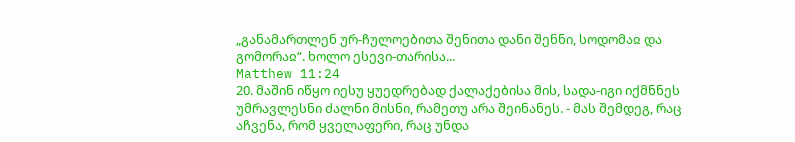„განამართლენ ურ-ჩულოებითა შენითა დანი შენნი, სოდომაჲ და გომორაჲ“. ხოლო ესევი-თარისა...
Matthew 11:24
20. მაშინ იწყო იესუ ყუედრებად ქალაქებისა მის, სადა-იგი იქმნნეს უმრავლესნი ძალნი მისნი, რამეთუ არა შეინანეს. - მას შემდეგ, რაც აჩვენა, რომ ყველაფერი, რაც უნდა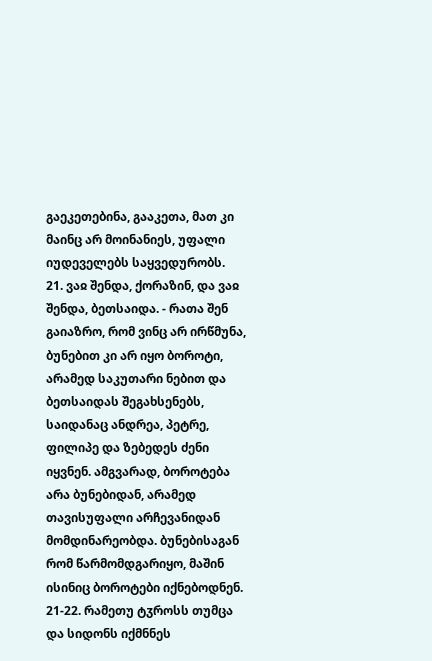გაეკეთებინა, გააკეთა, მათ კი მაინც არ მოინანიეს, უფალი იუდეველებს საყვედურობს.
21. ვაჲ შენდა, ქორაზინ, და ვაჲ შენდა, ბეთსაიდა. - რათა შენ გაიაზრო, რომ ვინც არ ირწმუნა, ბუნებით კი არ იყო ბოროტი, არამედ საკუთარი ნებით და ბეთსაიდას შეგახსენებს, საიდანაც ანდრეა, პეტრე, ფილიპე და ზებედეს ძენი იყვნენ. ამგვარად, ბოროტება არა ბუნებიდან, არამედ თავისუფალი არჩევანიდან მომდინარეობდა. ბუნებისაგან რომ წარმომდგარიყო, მაშინ ისინიც ბოროტები იქნებოდნენ.
21-22. რამეთუ ტჳროსს თუმცა და სიდონს იქმნნეს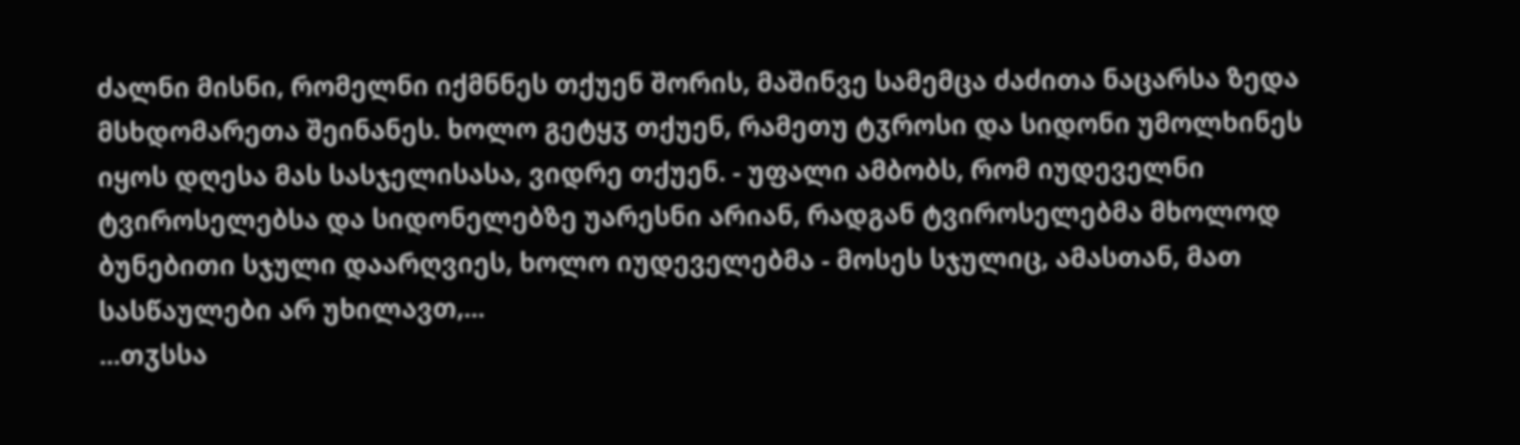ძალნი მისნი, რომელნი იქმნნეს თქუენ შორის, მაშინვე სამემცა ძაძითა ნაცარსა ზედა მსხდომარეთა შეინანეს. ხოლო გეტყჳ თქუენ, რამეთუ ტჳროსი და სიდონი უმოლხინეს იყოს დღესა მას სასჯელისასა, ვიდრე თქუენ. - უფალი ამბობს, რომ იუდეველნი ტვიროსელებსა და სიდონელებზე უარესნი არიან, რადგან ტვიროსელებმა მხოლოდ ბუნებითი სჯული დაარღვიეს, ხოლო იუდეველებმა - მოსეს სჯულიც, ამასთან, მათ სასწაულები არ უხილავთ,...
...თჳსსა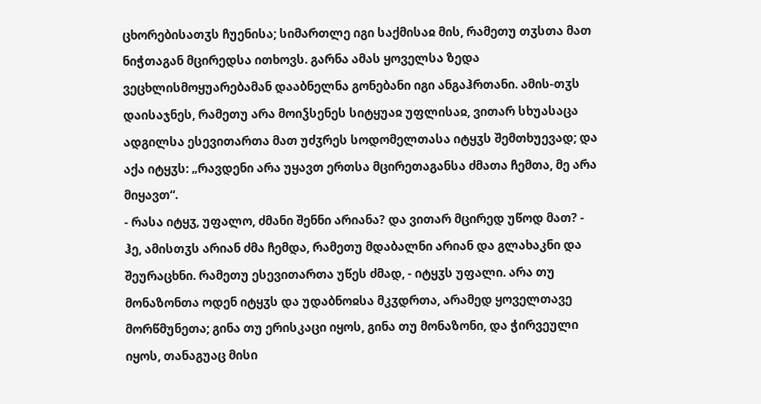ცხორებისათჳს ჩუენისა; სიმართლე იგი საქმისაჲ მის, რამეთუ თჳსთა მათ ნიჭთაგან მცირედსა ითხოვს. გარნა ამას ყოველსა ზედა ვეცხლისმოყუარებამან დააბნელნა გონებანი იგი ანგაჰრთანი. ამის-თჳს დაისაჯნეს, რამეთუ არა მოიჴსენეს სიტყუაჲ უფლისაჲ, ვითარ სხუასაცა ადგილსა ესევითართა მათ უძჳრეს სოდომელთასა იტყჳს შემთხუევად; და აქა იტყჳს: „რავდენი არა უყავთ ერთსა მცირეთაგანსა ძმათა ჩემთა, მე არა მიყავთ“.
- რასა იტყჳ, უფალო, ძმანი შენნი არიანა? და ვითარ მცირედ უწოდ მათ? - ჰე, ამისთჳს არიან ძმა ჩემდა, რამეთუ მდაბალნი არიან და გლახაკნი და შეურაცხნი. რამეთუ ესევითართა უწეს ძმად, - იტყჳს უფალი. არა თუ მონაზონთა ოდენ იტყჳს და უდაბნოჲსა მკჳდრთა, არამედ ყოველთავე მორწმუნეთა; გინა თუ ერისკაცი იყოს, გინა თუ მონაზონი, და ჭირვეული იყოს, თანაგუაც მისი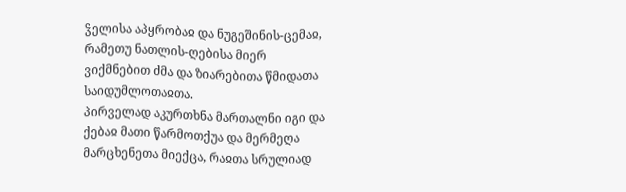ჴელისა აპყრობაჲ და ნუგეშინის-ცემაჲ, რამეთუ ნათლის-ღებისა მიერ ვიქმნებით ძმა და ზიარებითა წმიდათა საიდუმლოთაჲთა.
პირველად აკურთხნა მართალნი იგი და ქებაჲ მათი წარმოთქუა და მერმეღა მარცხენეთა მიექცა, რაჲთა სრულიად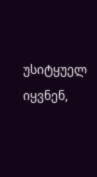უსიტყუელ იყვნენ,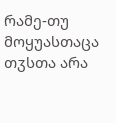რამე-თუ მოყუასთაცა თჳსთა არა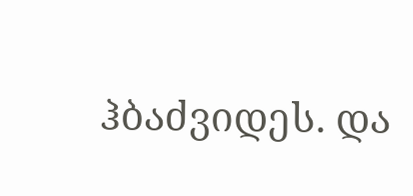ჰბაძვიდეს. და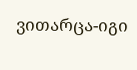ვითარცა-იგი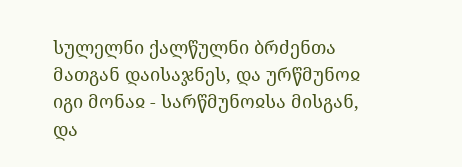სულელნი ქალწულნი ბრძენთა მათგან დაისაჯნეს, და ურწმუნოჲ იგი მონაჲ - სარწმუნოჲსა მისგან, და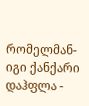რომელმან-იგი ქანქარი დაჰფლა -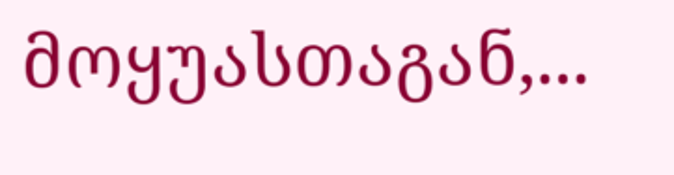მოყუასთაგან,...